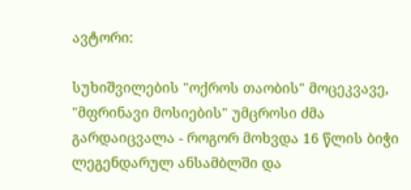ავტორი:

სუხიშვილების "ოქროს თაობის" მოცეკვავე, "მფრინავი მოსიების" უმცროსი ძმა გარდაიცვალა - როგორ მოხვდა 16 წლის ბიჭი ლეგენდარულ ანსამბლში და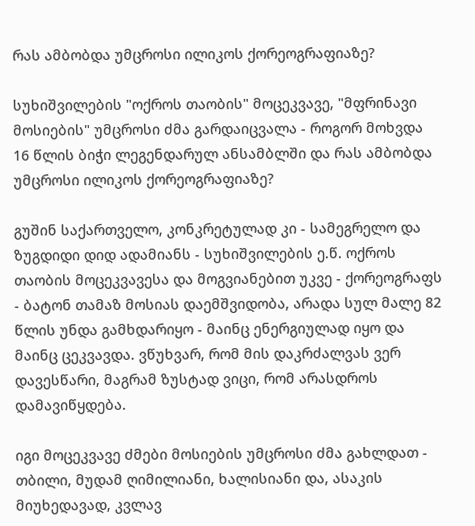რას ამბობდა უმცროსი ილიკოს ქორეოგრაფიაზე?

სუხიშვილების "ოქროს თაობის" მოცეკვავე, "მფრინავი მოსიების" უმცროსი ძმა გარდაიცვალა - როგორ მოხვდა 16 წლის ბიჭი ლეგენდარულ ანსამბლში და რას ამბობდა უმცროსი ილიკოს ქორეოგრაფიაზე?

გუშინ საქართველო, კონკრეტულად კი - სამეგრელო და ზუგდიდი დიდ ადამიანს - სუხიშვილების ე.წ. ოქროს თაობის მოცეკვავესა და მოგვიანებით უკვე - ქორეოგრაფს - ბატონ თამაზ მოსიას დაემშვიდობა, არადა სულ მალე 82 წლის უნდა გამხდარიყო - მაინც ენერგიულად იყო და მაინც ცეკვავდა. ვწუხვარ, რომ მის დაკრძალვას ვერ დავესწარი, მაგრამ ზუსტად ვიცი, რომ არასდროს დამავიწყდება.

იგი მოცეკვავე ძმები მოსიების უმცროსი ძმა გახლდათ - თბილი, მუდამ ღიმილიანი, ხალისიანი და, ასაკის მიუხედავად, კვლავ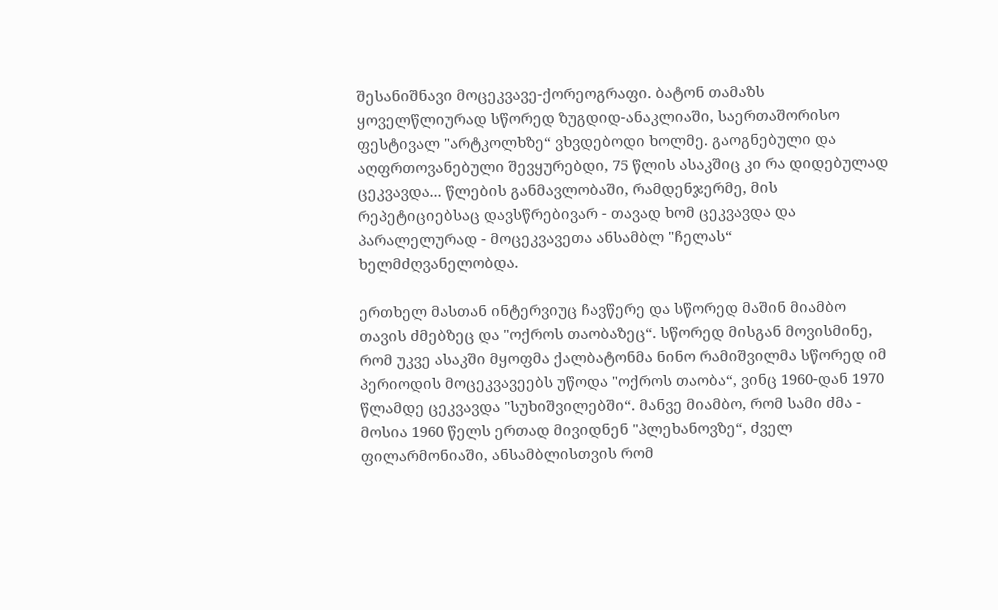შესანიშნავი მოცეკვავე-ქორეოგრაფი. ბატონ თამაზს ყოველწლიურად სწორედ ზუგდიდ-ანაკლიაში, საერთაშორისო ფესტივალ "არტკოლხზე“ ვხვდებოდი ხოლმე. გაოგნებული და აღფრთოვანებული შევყურებდი, 75 წლის ასაკშიც კი რა დიდებულად ცეკვავდა... წლების განმავლობაში, რამდენჯერმე, მის რეპეტიციებსაც დავსწრებივარ - თავად ხომ ცეკვავდა და პარალელურად - მოცეკვავეთა ანსამბლ "ჩელას“ ხელმძღვანელობდა.

ერთხელ მასთან ინტერვიუც ჩავწერე და სწორედ მაშინ მიამბო თავის ძმებზეც და "ოქროს თაობაზეც“. სწორედ მისგან მოვისმინე, რომ უკვე ასაკში მყოფმა ქალბატონმა ნინო რამიშვილმა სწორედ იმ პერიოდის მოცეკვავეებს უწოდა "ოქროს თაობა“, ვინც 1960-დან 1970 წლამდე ცეკვავდა "სუხიშვილებში“. მანვე მიამბო, რომ სამი ძმა - მოსია 1960 წელს ერთად მივიდნენ "პლეხანოვზე“, ძველ ფილარმონიაში, ანსამბლისთვის რომ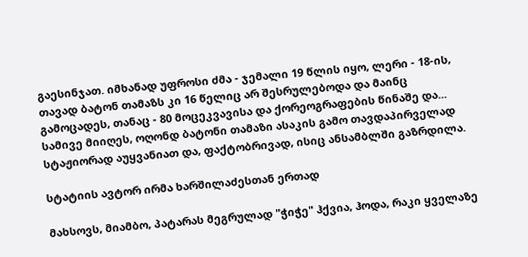გაესინჯათ. იმხანად უფროსი ძმა - ჯემალი 19 წლის იყო, ლერი - 18-ის, თავად ბატონ თამაზს კი 16 წელიც არ შესრულებოდა და მაინც გამოცადეს, თანაც - 80 მოცეკვავისა და ქორეოგრაფების წინაშე და... სამივე მიიღეს, ოღონდ ბატონი თამაზი ასაკის გამო თავდაპირველად სტაჟიორად აუყვანიათ და, ფაქტობრივად, ისიც ანსამბლში გაზრდილა.

სტატიის ავტორ ირმა ხარშილაძესთან ერთად

მახსოვს, მიამბო, პატარას მეგრულად "ჭიჭე" ჰქვია, ჰოდა, რაკი ყველაზე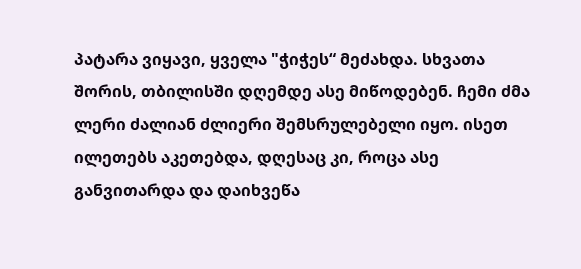პატარა ვიყავი, ყველა "ჭიჭეს“ მეძახდა. სხვათა შორის, თბილისში დღემდე ასე მიწოდებენ. ჩემი ძმა ლერი ძალიან ძლიერი შემსრულებელი იყო. ისეთ ილეთებს აკეთებდა, დღესაც კი, როცა ასე განვითარდა და დაიხვეწა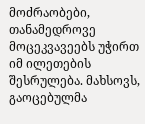მოძრაობები, თანამედროვე მოცეკვავეებს უჭირთ იმ ილეთების შესრულება. მახსოვს, გაოცებულმა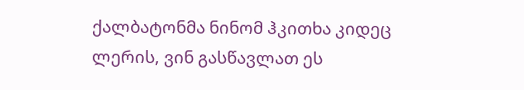ქალბატონმა ნინომ ჰკითხა კიდეც ლერის, ვინ გასწავლათ ეს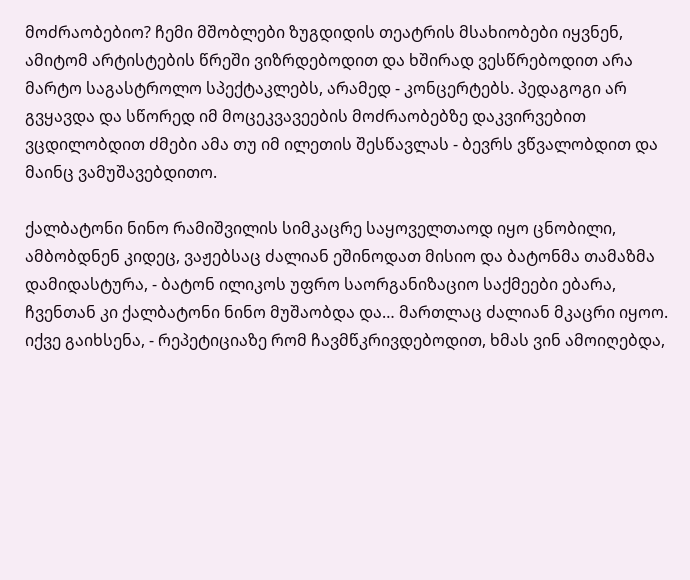მოძრაობებიო? ჩემი მშობლები ზუგდიდის თეატრის მსახიობები იყვნენ, ამიტომ არტისტების წრეში ვიზრდებოდით და ხშირად ვესწრებოდით არა მარტო საგასტროლო სპექტაკლებს, არამედ - კონცერტებს. პედაგოგი არ გვყავდა და სწორედ იმ მოცეკვავეების მოძრაობებზე დაკვირვებით ვცდილობდით ძმები ამა თუ იმ ილეთის შესწავლას - ბევრს ვწვალობდით და მაინც ვამუშავებდითო.

ქალბატონი ნინო რამიშვილის სიმკაცრე საყოველთაოდ იყო ცნობილი, ამბობდნენ კიდეც, ვაჟებსაც ძალიან ეშინოდათ მისიო და ბატონმა თამაზმა დამიდასტურა, - ბატონ ილიკოს უფრო საორგანიზაციო საქმეები ებარა, ჩვენთან კი ქალბატონი ნინო მუშაობდა და… მართლაც ძალიან მკაცრი იყოო. იქვე გაიხსენა, - რეპეტიციაზე რომ ჩავმწკრივდებოდით, ხმას ვინ ამოიღებდა,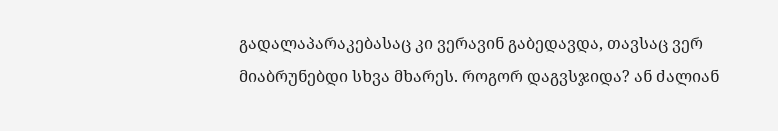გადალაპარაკებასაც კი ვერავინ გაბედავდა, თავსაც ვერ მიაბრუნებდი სხვა მხარეს. როგორ დაგვსჯიდა? ან ძალიან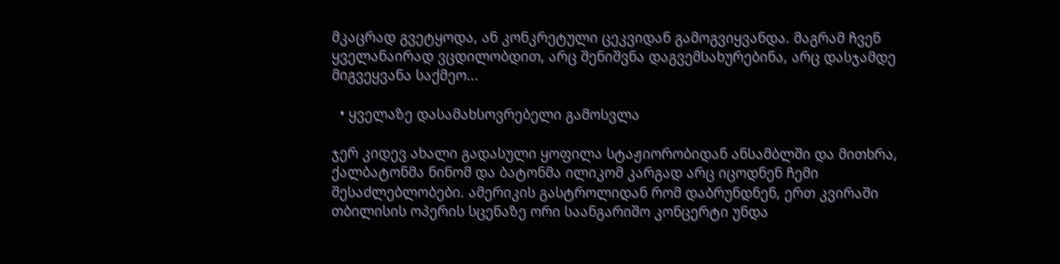მკაცრად გვეტყოდა, ან კონკრეტული ცეკვიდან გამოგვიყვანდა. მაგრამ ჩვენ ყველანაირად ვცდილობდით, არც შენიშვნა დაგვემსახურებინა, არც დასჯამდე მიგვეყვანა საქმეო...

  • ყველაზე დასამახსოვრებელი გამოსვლა

ჯერ კიდევ ახალი გადასული ყოფილა სტაჟიორობიდან ანსამბლში და მითხრა, ქალბატონმა ნინომ და ბატონმა ილიკომ კარგად არც იცოდნენ ჩემი შესაძლებლობები. ამერიკის გასტროლიდან რომ დაბრუნდნენ, ერთ კვირაში თბილისის ოპერის სცენაზე ორი საანგარიშო კონცერტი უნდა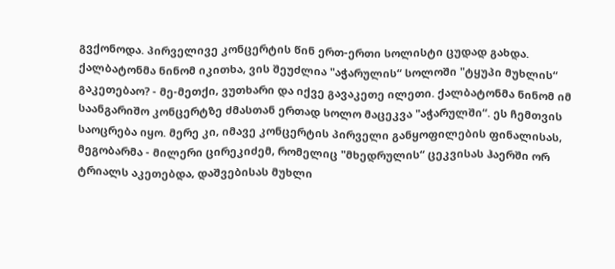გვქონოდა. პირველივე კონცერტის წინ ერთ-ერთი სოლისტი ცუდად გახდა. ქალბატონმა ნინომ იკითხა, ვის შეუძლია "აჭარულის“ სოლოში "ტყუპი მუხლის“ გაკეთებაო? - მე-მეთქი, ვუთხარი და იქვე გავაკეთე ილეთი. ქალბატონმა ნინომ იმ საანგარიშო კონცერტზე ძმასთან ერთად სოლო მაცეკვა "აჭარულში“. ეს ჩემთვის საოცრება იყო. მერე კი, იმავე კონცერტის პირველი განყოფილების ფინალისას, მეგობარმა - მილერი ცირეკიძემ, რომელიც "მხედრულის“ ცეკვისას ჰაერში ორ ტრიალს აკეთებდა, დაშვებისას მუხლი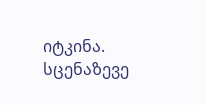იტკინა. სცენაზევე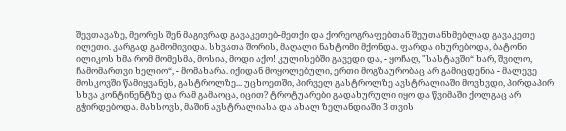შევთავაზე, მეორეს შენ მაგივრად გავაკეთებ-მეთქი და ქორეოგრაფებთან შეუთანხმებლად გავაკეთე ილეთი. კარგად გამომივიდა. სხვათა შორის, მაღალი ნახტომი მქონდა. ფარდა იხურებოდა, ბატონი ილიკოს ხმა რომ მომესმა, მოსია, მოდი აქო! კულისებში გავედი და, - ყოჩაღ, "სასტავში“ ხარ, შვილო, ჩამომართვი ხელიო“, - მომახარა. იქიდან მოყოლებული, ერთი მოგზაურობაც არ გამიცდენია - მალევე მოსკოვში წამიყვანეს, გასტროლზე... უცხოეთში, პირველ გასტროლზე ავსტრალიაში მოვხვდი, პირდაპირ სხვა კონტინენტზე და რამ გამაოცა, იცით? ტროტუარები გადახურული იყო და წვიმაში ქოლგაც არ გჭირდებოდა. მახსოვს, მაშინ ავსტრალიასა და ახალ ზელანდიაში 3 თვის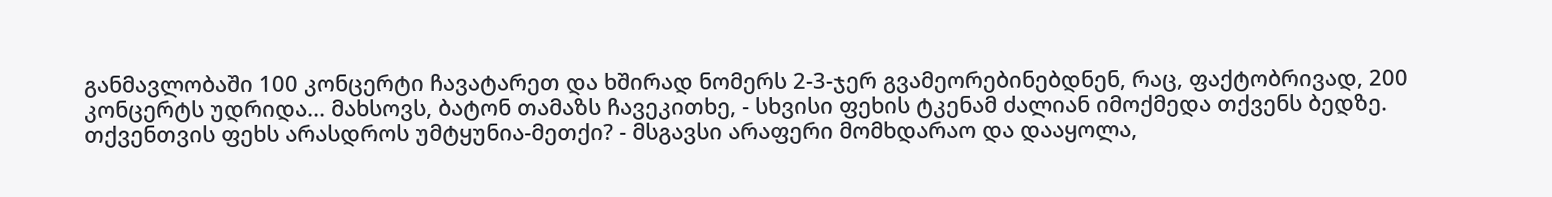განმავლობაში 100 კონცერტი ჩავატარეთ და ხშირად ნომერს 2-3-ჯერ გვამეორებინებდნენ, რაც, ფაქტობრივად, 200 კონცერტს უდრიდა... მახსოვს, ბატონ თამაზს ჩავეკითხე, - სხვისი ფეხის ტკენამ ძალიან იმოქმედა თქვენს ბედზე. თქვენთვის ფეხს არასდროს უმტყუნია-მეთქი? - მსგავსი არაფერი მომხდარაო და დააყოლა,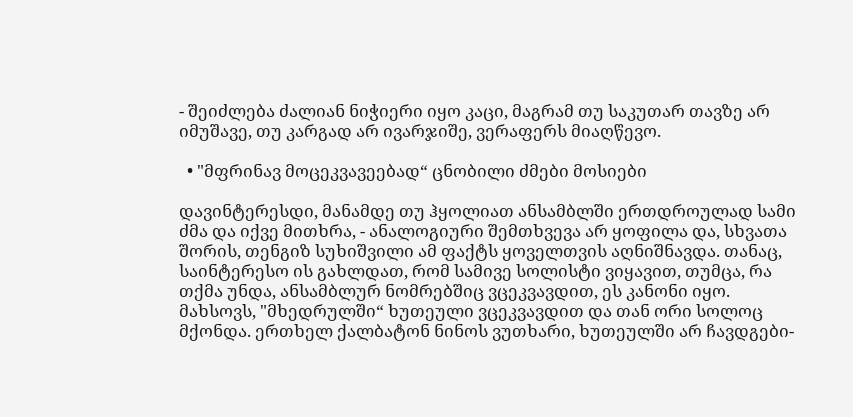- შეიძლება ძალიან ნიჭიერი იყო კაცი, მაგრამ თუ საკუთარ თავზე არ იმუშავე, თუ კარგად არ ივარჯიშე, ვერაფერს მიაღწევო.

  • "მფრინავ მოცეკვავეებად“ ცნობილი ძმები მოსიები

დავინტერესდი, მანამდე თუ ჰყოლიათ ანსამბლში ერთდროულად სამი ძმა და იქვე მითხრა, - ანალოგიური შემთხვევა არ ყოფილა და, სხვათა შორის, თენგიზ სუხიშვილი ამ ფაქტს ყოველთვის აღნიშნავდა. თანაც, საინტერესო ის გახლდათ, რომ სამივე სოლისტი ვიყავით, თუმცა, რა თქმა უნდა, ანსამბლურ ნომრებშიც ვცეკვავდით, ეს კანონი იყო. მახსოვს, "მხედრულში“ ხუთეული ვცეკვავდით და თან ორი სოლოც მქონდა. ერთხელ ქალბატონ ნინოს ვუთხარი, ხუთეულში არ ჩავდგები-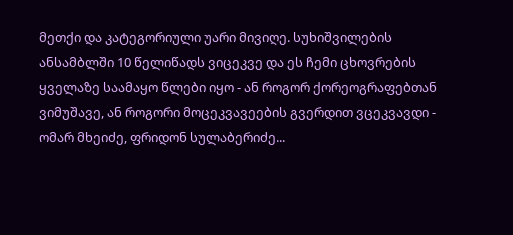მეთქი და კატეგორიული უარი მივიღე. სუხიშვილების ანსამბლში 10 წელიწადს ვიცეკვე და ეს ჩემი ცხოვრების ყველაზე საამაყო წლები იყო - ან როგორ ქორეოგრაფებთან ვიმუშავე, ან როგორი მოცეკვავეების გვერდით ვცეკვავდი - ომარ მხეიძე, ფრიდონ სულაბერიძე...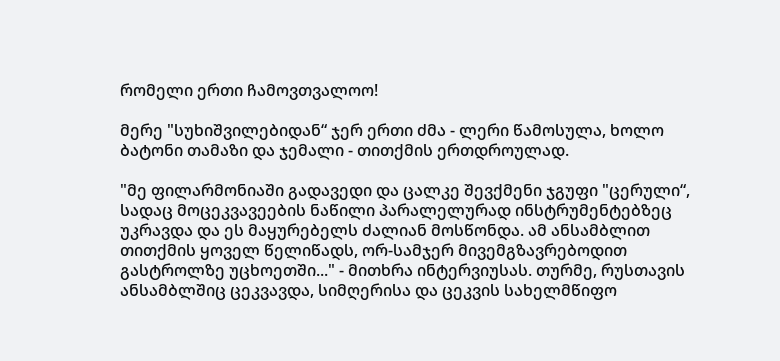რომელი ერთი ჩამოვთვალოო!

მერე "სუხიშვილებიდან“ ჯერ ერთი ძმა - ლერი წამოსულა, ხოლო ბატონი თამაზი და ჯემალი - თითქმის ერთდროულად.

"მე ფილარმონიაში გადავედი და ცალკე შევქმენი ჯგუფი "ცერული“, სადაც მოცეკვავეების ნაწილი პარალელურად ინსტრუმენტებზეც უკრავდა და ეს მაყურებელს ძალიან მოსწონდა. ამ ანსამბლით თითქმის ყოველ წელიწადს, ორ-სამჯერ მივემგზავრებოდით გასტროლზე უცხოეთში..." - მითხრა ინტერვიუსას. თურმე, რუსთავის ანსამბლშიც ცეკვავდა, სიმღერისა და ცეკვის სახელმწიფო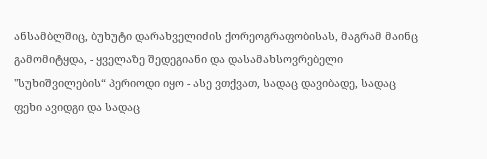ანსამბლშიც, ბუხუტი დარახველიძის ქორეოგრაფობისას, მაგრამ მაინც გამომიტყდა, - ყველაზე შედეგიანი და დასამახსოვრებელი "სუხიშვილების“ პერიოდი იყო - ასე ვთქვათ, სადაც დავიბადე, სადაც ფეხი ავიდგი და სადაც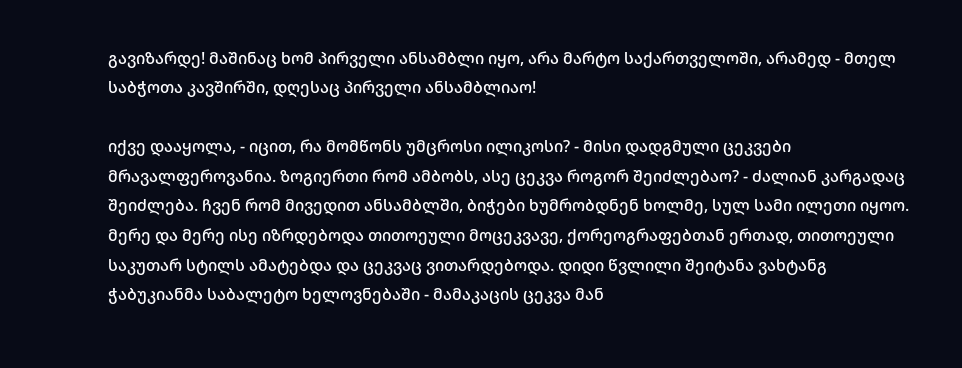გავიზარდე! მაშინაც ხომ პირველი ანსამბლი იყო, არა მარტო საქართველოში, არამედ - მთელ საბჭოთა კავშირში, დღესაც პირველი ანსამბლიაო!

იქვე დააყოლა, - იცით, რა მომწონს უმცროსი ილიკოსი? - მისი დადგმული ცეკვები მრავალფეროვანია. ზოგიერთი რომ ამბობს, ასე ცეკვა როგორ შეიძლებაო? - ძალიან კარგადაც შეიძლება. ჩვენ რომ მივედით ანსამბლში, ბიჭები ხუმრობდნენ ხოლმე, სულ სამი ილეთი იყოო. მერე და მერე ისე იზრდებოდა თითოეული მოცეკვავე, ქორეოგრაფებთან ერთად, თითოეული საკუთარ სტილს ამატებდა და ცეკვაც ვითარდებოდა. დიდი წვლილი შეიტანა ვახტანგ ჭაბუკიანმა საბალეტო ხელოვნებაში - მამაკაცის ცეკვა მან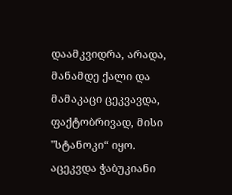დაამკვიდრა, არადა, მანამდე ქალი და მამაკაცი ცეკვავდა, ფაქტობრივად, მისი "სტანოკი“ იყო. აცეკვდა ჭაბუკიანი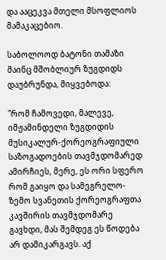და ააცეკვა მთელი მსოფლიოს მამაკაცებიო.

საბოლოოდ ბატონი თამაზი მაინც მშობლიურ ზუგდიდს დაუბრუნდა, მიყვებოდა:

"რომ ჩამოვედი, მალევე, იმჟამინდელი ზუგდიდის მუსიკალურ-ქორეოგრაფიული საზოგადოების თავმჯდომარედ ამირჩიეს, მერე, ეს ორი სფერო რომ გაიყო და სამეგრელო-ზემო სვანეთის ქორეოგრაფთა კავშირის თავმჯდომარე გავხდი, მას შემდეგ ეს წოდება არ დამიკარგავს. აქ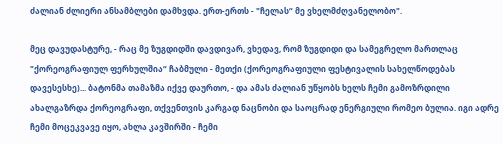ძალიან ძლიერი ანსამბლები დამხვდა. ერთ-ერთს - "ჩელას“ მე ვხელმძღვანელობო".

მეც დავუდასტურე, - რაც მე ზუგდიდში დავდივარ, ვხედავ, რომ ზუგდიდი და სამეგრელო მართლაც "ქორეოგრაფიულ ფერხულშია“ ჩაბმული - მეთქი (ქორეოგრაფიული ფესტივალის სახელწოდებას დავესესხე)... ბატონმა თამაზმა იქვე დაურთო, - და ამას ძალიან უწყობს ხელს ჩემი გამოზრდილი ახალგაზრდა ქორეოგრაფი, თქვენთვის კარგად ნაცნობი და საოცრად ენერგიული რომეო ბულია. იგი ადრე ჩემი მოცეკვავე იყო, ახლა კავშირში - ჩემი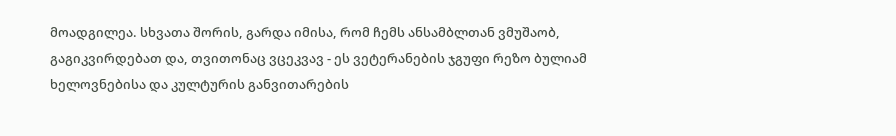მოადგილეა. სხვათა შორის, გარდა იმისა, რომ ჩემს ანსამბლთან ვმუშაობ, გაგიკვირდებათ და, თვითონაც ვცეკვავ - ეს ვეტერანების ჯგუფი რეზო ბულიამ ხელოვნებისა და კულტურის განვითარების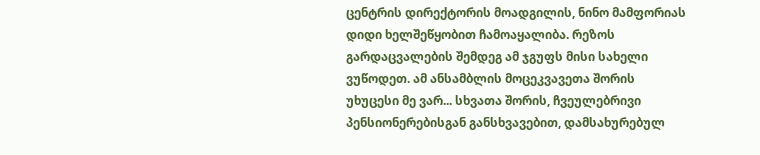ცენტრის დირექტორის მოადგილის, ნინო მამფორიას დიდი ხელშეწყობით ჩამოაყალიბა. რეზოს გარდაცვალების შემდეგ ამ ჯგუფს მისი სახელი ვუწოდეთ. ამ ანსამბლის მოცეკვავეთა შორის უხუცესი მე ვარ... სხვათა შორის, ჩვეულებრივი პენსიონერებისგან განსხვავებით, დამსახურებულ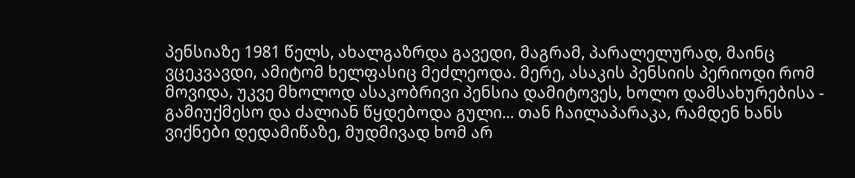პენსიაზე 1981 წელს, ახალგაზრდა გავედი, მაგრამ, პარალელურად, მაინც ვცეკვავდი, ამიტომ ხელფასიც მეძლეოდა. მერე, ასაკის პენსიის პერიოდი რომ მოვიდა, უკვე მხოლოდ ასაკობრივი პენსია დამიტოვეს, ხოლო დამსახურებისა - გამიუქმესო და ძალიან წყდებოდა გული... თან ჩაილაპარაკა, რამდენ ხანს ვიქნები დედამიწაზე, მუდმივად ხომ არ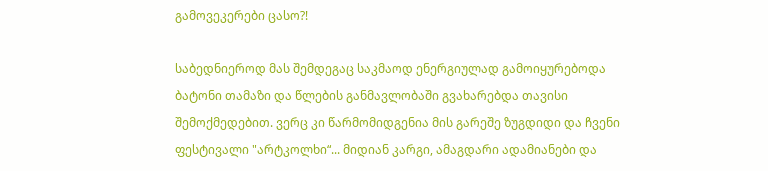გამოვეკერები ცასო?!

საბედნიეროდ მას შემდეგაც საკმაოდ ენერგიულად გამოიყურებოდა ბატონი თამაზი და წლების განმავლობაში გვახარებდა თავისი შემოქმედებით. ვერც კი წარმომიდგენია მის გარეშე ზუგდიდი და ჩვენი ფესტივალი "არტკოლხი“... მიდიან კარგი, ამაგდარი ადამიანები და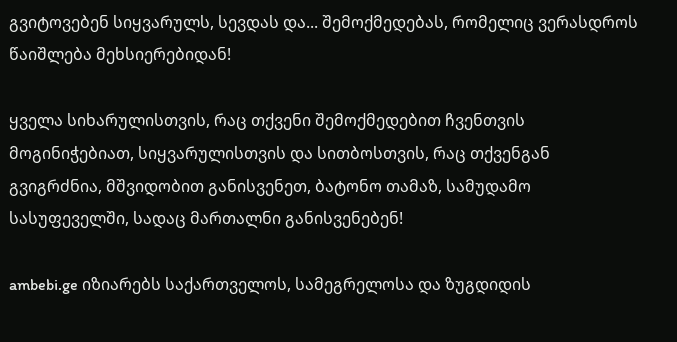გვიტოვებენ სიყვარულს, სევდას და... შემოქმედებას, რომელიც ვერასდროს წაიშლება მეხსიერებიდან!

ყველა სიხარულისთვის, რაც თქვენი შემოქმედებით ჩვენთვის მოგინიჭებიათ, სიყვარულისთვის და სითბოსთვის, რაც თქვენგან გვიგრძნია, მშვიდობით განისვენეთ, ბატონო თამაზ, სამუდამო სასუფეველში, სადაც მართალნი განისვენებენ!

ambebi.ge იზიარებს საქართველოს, სამეგრელოსა და ზუგდიდის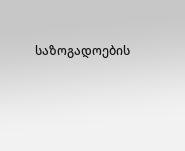საზოგადოების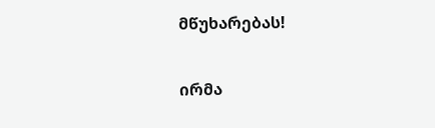მწუხარებას!

ირმა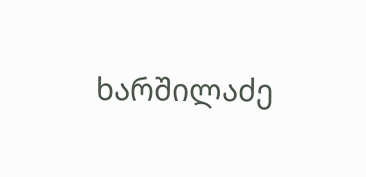ხარშილაძე